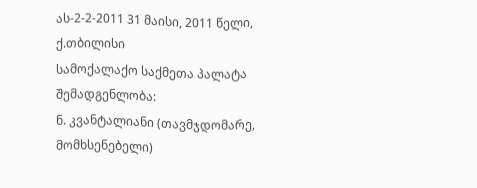ას-2-2-2011 31 მაისი, 2011 წელი,
ქ.თბილისი
სამოქალაქო საქმეთა პალატა
შემადგენლობა:
ნ. კვანტალიანი (თავმჯდომარე, მომხსენებელი)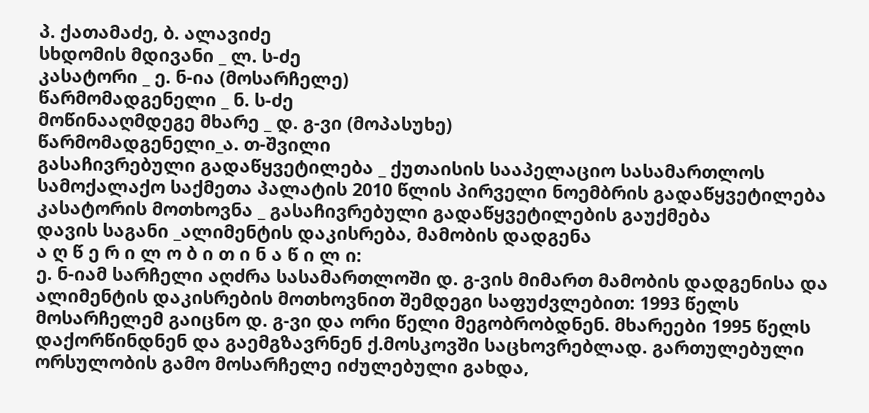პ. ქათამაძე, ბ. ალავიძე
სხდომის მდივანი _ ლ. ს-ძე
კასატორი _ ე. ნ-ია (მოსარჩელე)
წარმომადგენელი _ ნ. ს-ძე
მოწინააღმდეგე მხარე _ დ. გ-ვი (მოპასუხე)
წარმომადგენელი_ა. თ-შვილი
გასაჩივრებული გადაწყვეტილება _ ქუთაისის სააპელაციო სასამართლოს სამოქალაქო საქმეთა პალატის 2010 წლის პირველი ნოემბრის გადაწყვეტილება
კასატორის მოთხოვნა _ გასაჩივრებული გადაწყვეტილების გაუქმება
დავის საგანი _ალიმენტის დაკისრება, მამობის დადგენა
ა ღ წ ე რ ი ლ ო ბ ი თ ი ნ ა წ ი ლ ი:
ე. ნ-იამ სარჩელი აღძრა სასამართლოში დ. გ-ვის მიმართ მამობის დადგენისა და ალიმენტის დაკისრების მოთხოვნით შემდეგი საფუძვლებით: 1993 წელს მოსარჩელემ გაიცნო დ. გ-ვი და ორი წელი მეგობრობდნენ. მხარეები 1995 წელს დაქორწინდნენ და გაემგზავრნენ ქ.მოსკოვში საცხოვრებლად. გართულებული ორსულობის გამო მოსარჩელე იძულებული გახდა,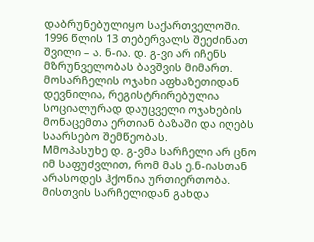დაბრუნებულიყო საქართველოში. 1996 წლის 13 თებერვალს შეეძინათ შვილი – ა. ნ-ია. დ. გ-ვი არ იჩენს მზრუნველობას ბავშვის მიმართ. მოსარჩელის ოჯახი აფხაზეთიდან დევნილია, რეგისტრირებულია სოციალურად დაუცველი ოჯახების მონაცემთა ერთიან ბაზაში და იღებს საარსებო შემწეობას.
Mმოპასუხე დ. გ-ვმა სარჩელი არ ცნო იმ საფუძვლით, რომ მას ე.ნ-იასთან არასოდეს ჰქონია ურთიერთობა. მისთვის სარჩელიდან გახდა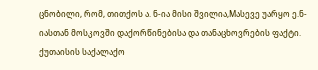ცნობილი, რომ, თითქოს ა. ნ-ია მისი შვილია,Mასევე უარყო ე.ნ-იასთან მოსკოვში დაქორწინებისა და თანაცხოვრების ფაქტი.
ქუთაისის საქალაქო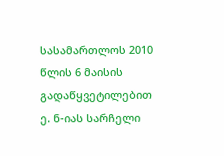სასამართლოს 2010 წლის 6 მაისის გადაწყვეტილებით ე. ნ-იას სარჩელი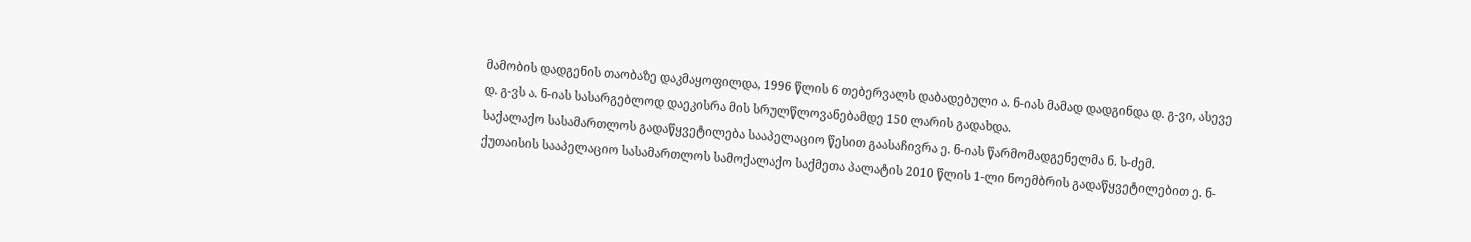მამობის დადგენის თაობაზე დაკმაყოფილდა, 1996 წლის 6 თებერვალს დაბადებული ა. ნ-იას მამად დადგინდა დ. გ-ვი, ასევე დ. გ-ვს ა. ნ-იას სასარგებლოდ დაეკისრა მის სრულწლოვანებამდე 150 ლარის გადახდა.
საქალაქო სასამართლოს გადაწყვეტილება სააპელაციო წესით გაასაჩივრა ე. ნ-იას წარმომადგენელმა ნ. ს-ძემ.
ქუთაისის სააპელაციო სასამართლოს სამოქალაქო საქმეთა პალატის 2010 წლის 1-ლი ნოემბრის გადაწყვეტილებით ე. ნ-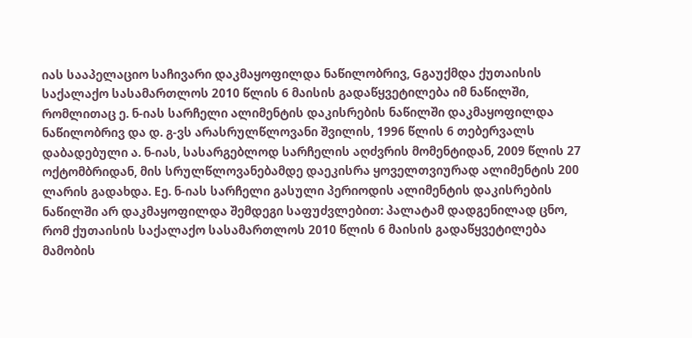იას სააპელაციო საჩივარი დაკმაყოფილდა ნაწილობრივ, Gგაუქმდა ქუთაისის საქალაქო სასამართლოს 2010 წლის 6 მაისის გადაწყვეტილება იმ ნაწილში, რომლითაც ე. ნ-იას სარჩელი ალიმენტის დაკისრების ნაწილში დაკმაყოფილდა ნაწილობრივ და დ. გ-ვს არასრულწლოვანი შვილის, 1996 წლის 6 თებერვალს დაბადებული ა. ნ-იას, სასარგებლოდ სარჩელის აღძვრის მომენტიდან, 2009 წლის 27 ოქტომბრიდან, მის სრულწლოვანებამდე დაეკისრა ყოველთვიურად ალიმენტის 200 ლარის გადახდა. Eე. ნ-იას სარჩელი გასული პერიოდის ალიმენტის დაკისრების ნაწილში არ დაკმაყოფილდა შემდეგი საფუძვლებით: პალატამ დადგენილად ცნო, რომ ქუთაისის საქალაქო სასამართლოს 2010 წლის 6 მაისის გადაწყვეტილება მამობის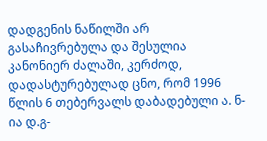დადგენის ნაწილში არ გასაჩივრებულა და შესულია კანონიერ ძალაში, კერძოდ, დადასტურებულად ცნო, რომ 1996 წლის 6 თებერვალს დაბადებული ა. ნ-ია დ.გ-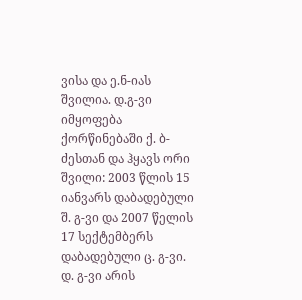ვისა და ე.ნ-იას შვილია. დ.გ-ვი იმყოფება ქორწინებაში ქ. ბ-ძესთან და ჰყავს ორი შვილი: 2003 წლის 15 იანვარს დაბადებული შ. გ-ვი და 2007 წელის 17 სექტემბერს დაბადებული ც. გ-ვი. დ. გ-ვი არის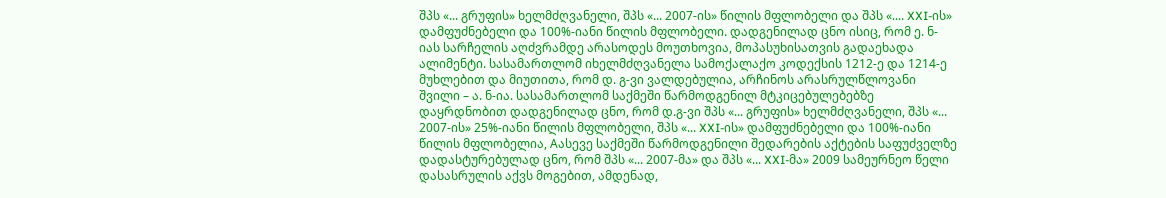შპს «... გრუფის» ხელმძღვანელი, შპს «... 2007-ის» წილის მფლობელი და შპს «.... XXI-ის» დამფუძნებელი და 100%-იანი წილის მფლობელი. დადგენილად ცნო ისიც, რომ ე. ნ-იას სარჩელის აღძვრამდე არასოდეს მოუთხოვია, მოპასუხისათვის გადაეხადა ალიმენტი. სასამართლომ იხელმძღვანელა სამოქალაქო კოდექსის 1212-ე და 1214-ე მუხლებით და მიუთითა, რომ დ. გ-ვი ვალდებულია, არჩინოს არასრულწლოვანი შვილი – ა. ნ-ია. სასამართლომ საქმეში წარმოდგენილ მტკიცებულებებზე დაყრდნობით დადგენილად ცნო, რომ დ.გ-ვი შპს «... გრუფის» ხელმძღვანელი, შპს «... 2007-ის» 25%-იანი წილის მფლობელი, შპს «... XXI-ის» დამფუძნებელი და 100%-იანი წილის მფლობელია, Aასევე საქმეში წარმოდგენილი შედარების აქტების საფუძველზე დადასტურებულად ცნო, რომ შპს «... 2007-მა» და შპს «... XXI-მა» 2009 სამეურნეო წელი დასასრულის აქვს მოგებით, ამდენად,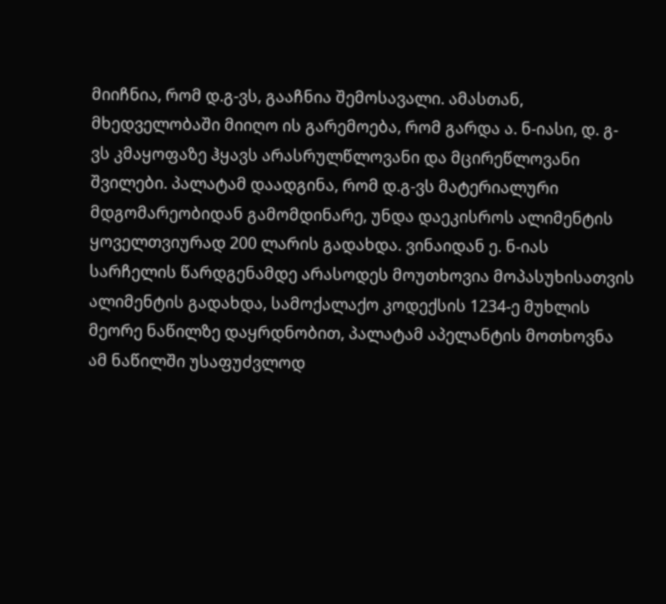მიიჩნია, რომ დ.გ-ვს, გააჩნია შემოსავალი. ამასთან, მხედველობაში მიიღო ის გარემოება, რომ გარდა ა. ნ-იასი, დ. გ-ვს კმაყოფაზე ჰყავს არასრულწლოვანი და მცირეწლოვანი შვილები. პალატამ დაადგინა, რომ დ.გ-ვს მატერიალური მდგომარეობიდან გამომდინარე, უნდა დაეკისროს ალიმენტის ყოველთვიურად 200 ლარის გადახდა. ვინაიდან ე. ნ-იას სარჩელის წარდგენამდე არასოდეს მოუთხოვია მოპასუხისათვის ალიმენტის გადახდა, სამოქალაქო კოდექსის 1234-ე მუხლის მეორე ნაწილზე დაყრდნობით, პალატამ აპელანტის მოთხოვნა ამ ნაწილში უსაფუძვლოდ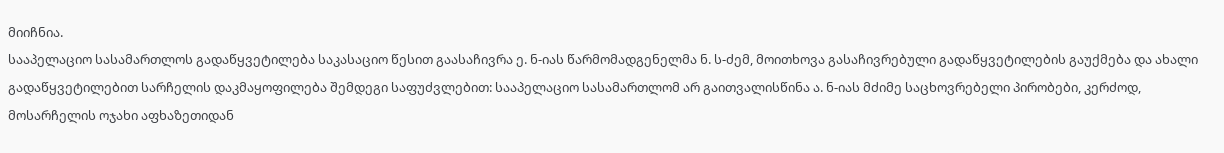მიიჩნია.
სააპელაციო სასამართლოს გადაწყვეტილება საკასაციო წესით გაასაჩივრა ე. ნ-იას წარმომადგენელმა ნ. ს-ძემ, მოითხოვა გასაჩივრებული გადაწყვეტილების გაუქმება და ახალი გადაწყვეტილებით სარჩელის დაკმაყოფილება შემდეგი საფუძვლებით: სააპელაციო სასამართლომ არ გაითვალისწინა ა. ნ-იას მძიმე საცხოვრებელი პირობები, კერძოდ, მოსარჩელის ოჯახი აფხაზეთიდან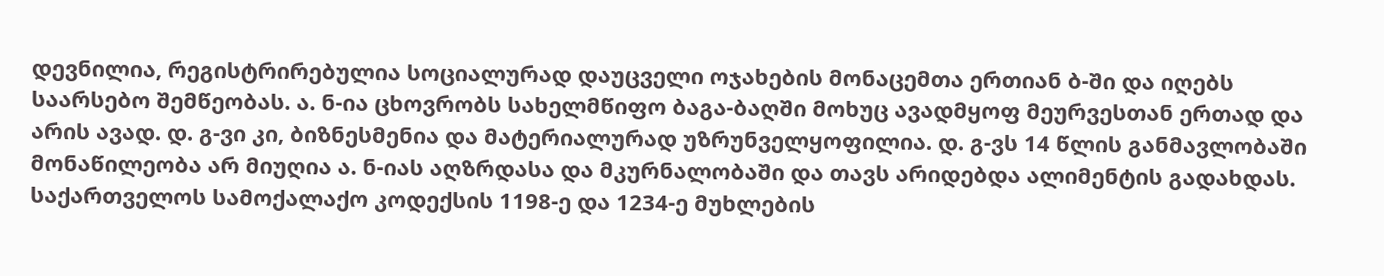დევნილია, რეგისტრირებულია სოციალურად დაუცველი ოჯახების მონაცემთა ერთიან ბ-ში და იღებს საარსებო შემწეობას. ა. ნ-ია ცხოვრობს სახელმწიფო ბაგა-ბაღში მოხუც ავადმყოფ მეურვესთან ერთად და არის ავად. დ. გ-ვი კი, ბიზნესმენია და მატერიალურად უზრუნველყოფილია. დ. გ-ვს 14 წლის განმავლობაში მონაწილეობა არ მიუღია ა. ნ-იას აღზრდასა და მკურნალობაში და თავს არიდებდა ალიმენტის გადახდას. საქართველოს სამოქალაქო კოდექსის 1198-ე და 1234-ე მუხლების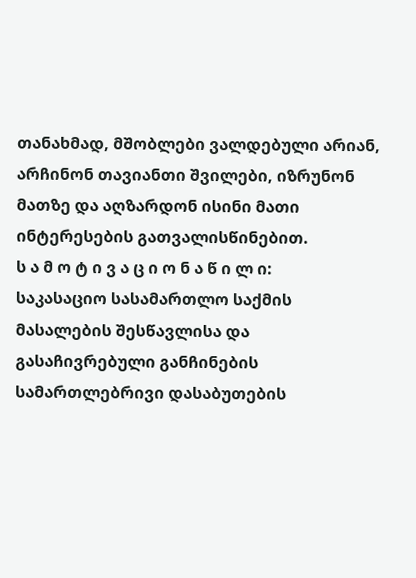თანახმად, მშობლები ვალდებული არიან, არჩინონ თავიანთი შვილები, იზრუნონ მათზე და აღზარდონ ისინი მათი ინტერესების გათვალისწინებით.
ს ა მ ო ტ ი ვ ა ც ი ო ნ ა წ ი ლ ი:
საკასაციო სასამართლო საქმის მასალების შესწავლისა და გასაჩივრებული განჩინების სამართლებრივი დასაბუთების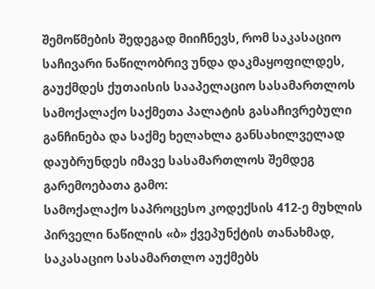შემოწმების შედეგად მიიჩნევს, რომ საკასაციო საჩივარი ნაწილობრივ უნდა დაკმაყოფილდეს, გაუქმდეს ქუთაისის სააპელაციო სასამართლოს სამოქალაქო საქმეთა პალატის გასაჩივრებული განჩინება და საქმე ხელახლა განსახილველად დაუბრუნდეს იმავე სასამართლოს შემდეგ გარემოებათა გამო:
სამოქალაქო საპროცესო კოდექსის 412-ე მუხლის პირველი ნაწილის «ბ» ქვეპუნქტის თანახმად, საკასაციო სასამართლო აუქმებს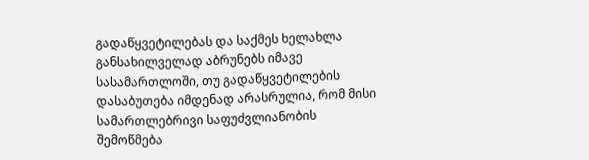გადაწყვეტილებას და საქმეს ხელახლა განსახილველად აბრუნებს იმავე სასამართლოში, თუ გადაწყვეტილების დასაბუთება იმდენად არასრულია, რომ მისი სამართლებრივი საფუძვლიანობის შემოწმება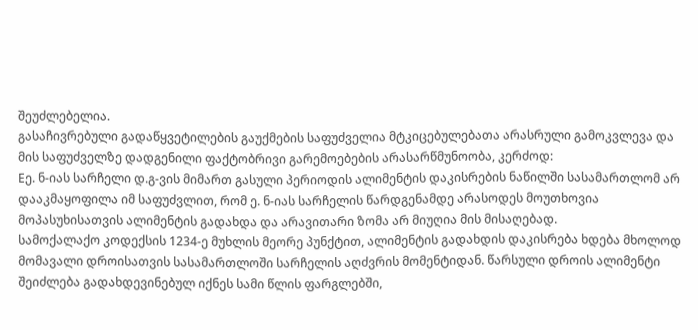შეუძლებელია.
გასაჩივრებული გადაწყვეტილების გაუქმების საფუძველია მტკიცებულებათა არასრული გამოკვლევა და მის საფუძველზე დადგენილი ფაქტობრივი გარემოებების არასარწმუნოობა, კერძოდ:
Eე. ნ-იას სარჩელი დ.გ-ვის მიმართ გასული პერიოდის ალიმენტის დაკისრების ნაწილში სასამართლომ არ დააკმაყოფილა იმ საფუძვლით, რომ ე. ნ-იას სარჩელის წარდგენამდე არასოდეს მოუთხოვია მოპასუხისათვის ალიმენტის გადახდა და არავითარი ზომა არ მიუღია მის მისაღებად.
სამოქალაქო კოდექსის 1234-ე მუხლის მეორე პუნქტით, ალიმენტის გადახდის დაკისრება ხდება მხოლოდ მომავალი დროისათვის სასამართლოში სარჩელის აღძვრის მომენტიდან. წარსული დროის ალიმენტი შეიძლება გადახდევინებულ იქნეს სამი წლის ფარგლებში,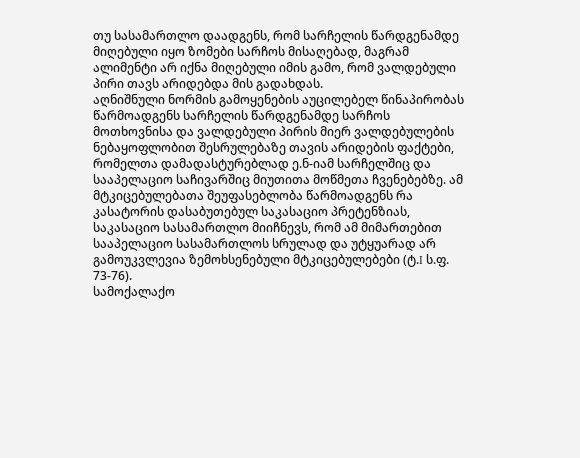თუ სასამართლო დაადგენს, რომ სარჩელის წარდგენამდე მიღებული იყო ზომები სარჩოს მისაღებად, მაგრამ ალიმენტი არ იქნა მიღებული იმის გამო, რომ ვალდებული პირი თავს არიდებდა მის გადახდას.
აღნიშნული ნორმის გამოყენების აუცილებელ წინაპირობას წარმოადგენს სარჩელის წარდგენამდე სარჩოს მოთხოვნისა და ვალდებული პირის მიერ ვალდებულების ნებაყოფლობით შესრულებაზე თავის არიდების ფაქტები, რომელთა დამადასტურებლად ე.ნ-იამ სარჩელშიც და სააპელაციო საჩივარშიც მიუთითა მოწმეთა ჩვენებებზე. ამ მტკიცებულებათა შეუფასებლობა წარმოადგენს რა კასატორის დასაბუთებულ საკასაციო პრეტენზიას, საკასაციო სასამართლო მიიჩნევს, რომ ამ მიმართებით სააპელაციო სასამართლოს სრულად და უტყუარად არ გამოუკვლევია ზემოხსენებული მტკიცებულებები (ტ.I ს.ფ. 73-76).
სამოქალაქო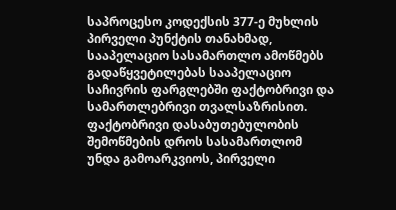საპროცესო კოდექსის 377-ე მუხლის პირველი პუნქტის თანახმად, სააპელაციო სასამართლო ამოწმებს გადაწყვეტილებას სააპელაციო საჩივრის ფარგლებში ფაქტობრივი და სამართლებრივი თვალსაზრისით. ფაქტობრივი დასაბუთებულობის შემოწმების დროს სასამართლომ უნდა გამოარკვიოს, პირველი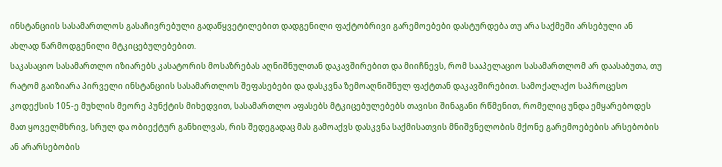ინსტანციის სასამართლოს გასაჩივრებული გადაწყვეტილებით დადგენილი ფაქტობრივი გარემოებები დასტურდება თუ არა საქმეში არსებული ან ახლად წარმოდგენილი მტკიცებულებებით.
საკასაციო სასამართლო იზიარებს კასატორის მოსაზრებას აღნიშნულთან დაკავშირებით და მიიჩნევს, რომ სააპელაციო სასამართლომ არ დაასაბუთა, თუ რატომ გაიზიარა პირველი ინსტანციის სასამართლოს შეფასებები და დასკვნა ზემოაღნიშნულ ფაქტთან დაკავშირებით. სამოქალაქო საპროცესო კოდექსის 105-ე მუხლის მეორე პუნქტის მიხედვით, სასამართლო აფასებს მტკიცებულებებს თავისი შინაგანი რწმენით, რომელიც უნდა ემყარებოდეს მათ ყოველმხრივ, სრულ და ობიექტურ განხილვას, რის შედეგადაც მას გამოაქვს დასკვნა საქმისათვის მნიშვნელობის მქონე გარემოებების არსებობის ან არარსებობის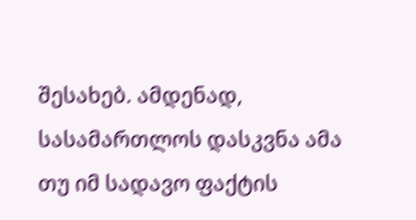შესახებ. ამდენად, სასამართლოს დასკვნა ამა თუ იმ სადავო ფაქტის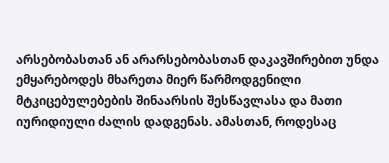არსებობასთან ან არარსებობასთან დაკავშირებით უნდა ემყარებოდეს მხარეთა მიერ წარმოდგენილი მტკიცებულებების შინაარსის შესწავლასა და მათი იურიდიული ძალის დადგენას. ამასთან, როდესაც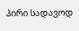პირი სადავოდ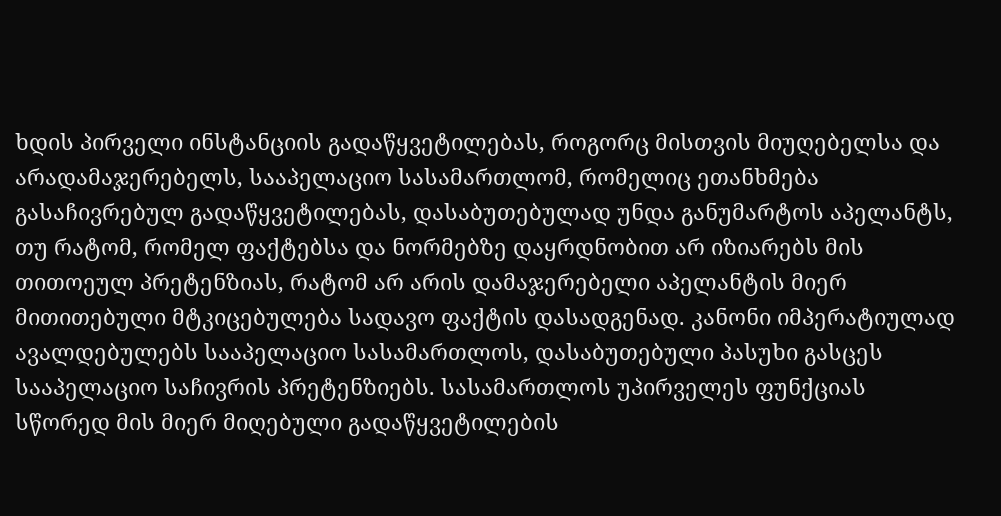ხდის პირველი ინსტანციის გადაწყვეტილებას, როგორც მისთვის მიუღებელსა და არადამაჯერებელს, სააპელაციო სასამართლომ, რომელიც ეთანხმება გასაჩივრებულ გადაწყვეტილებას, დასაბუთებულად უნდა განუმარტოს აპელანტს, თუ რატომ, რომელ ფაქტებსა და ნორმებზე დაყრდნობით არ იზიარებს მის თითოეულ პრეტენზიას, რატომ არ არის დამაჯერებელი აპელანტის მიერ მითითებული მტკიცებულება სადავო ფაქტის დასადგენად. კანონი იმპერატიულად ავალდებულებს სააპელაციო სასამართლოს, დასაბუთებული პასუხი გასცეს სააპელაციო საჩივრის პრეტენზიებს. სასამართლოს უპირველეს ფუნქციას სწორედ მის მიერ მიღებული გადაწყვეტილების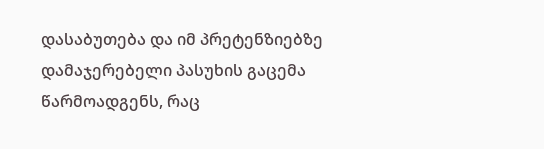დასაბუთება და იმ პრეტენზიებზე დამაჯერებელი პასუხის გაცემა წარმოადგენს, რაც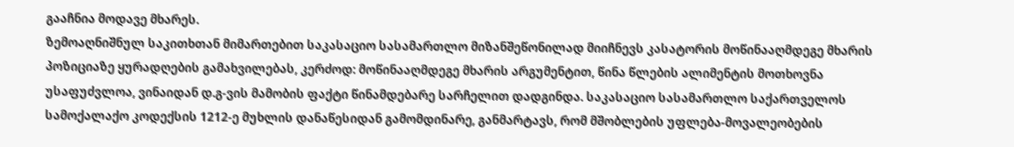გააჩნია მოდავე მხარეს.
ზემოაღნიშნულ საკითხთან მიმართებით საკასაციო სასამართლო მიზანშეწონილად მიიჩნევს კასატორის მოწინააღმდეგე მხარის პოზიციაზე ყურადღების გამახვილებას, კერძოდ: მოწინააღმდეგე მხარის არგუმენტით, წინა წლების ალიმენტის მოთხოვნა უსაფუძვლოა, ვინაიდან დ.გ-ვის მამობის ფაქტი წინამდებარე სარჩელით დადგინდა. საკასაციო სასამართლო საქართველოს სამოქალაქო კოდექსის 1212-ე მუხლის დანაწესიდან გამომდინარე, განმარტავს, რომ მშობლების უფლება-მოვალეობების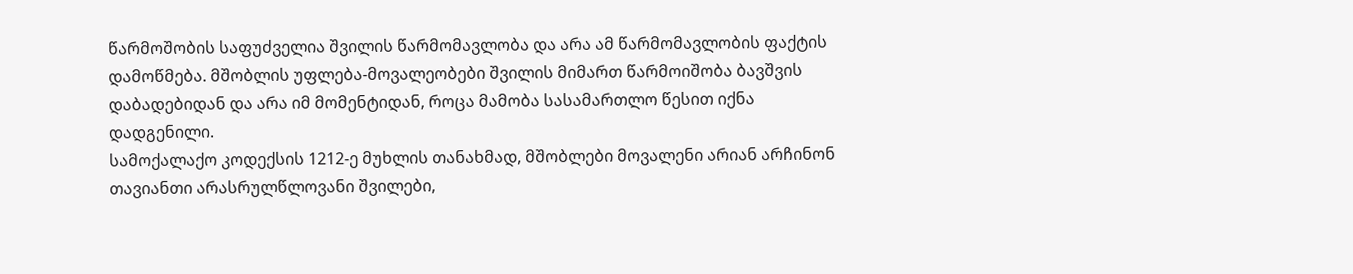წარმოშობის საფუძველია შვილის წარმომავლობა და არა ამ წარმომავლობის ფაქტის დამოწმება. მშობლის უფლება-მოვალეობები შვილის მიმართ წარმოიშობა ბავშვის დაბადებიდან და არა იმ მომენტიდან, როცა მამობა სასამართლო წესით იქნა დადგენილი.
სამოქალაქო კოდექსის 1212-ე მუხლის თანახმად, მშობლები მოვალენი არიან არჩინონ თავიანთი არასრულწლოვანი შვილები,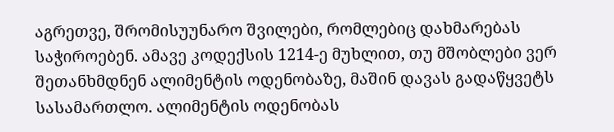აგრეთვე, შრომისუუნარო შვილები, რომლებიც დახმარებას საჭიროებენ. ამავე კოდექსის 1214-ე მუხლით, თუ მშობლები ვერ შეთანხმდნენ ალიმენტის ოდენობაზე, მაშინ დავას გადაწყვეტს სასამართლო. ალიმენტის ოდენობას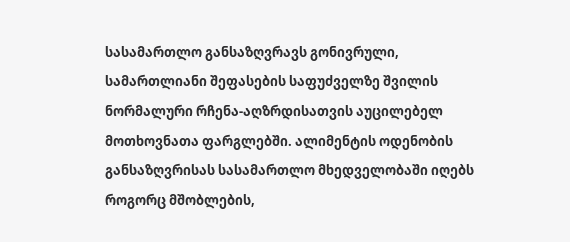სასამართლო განსაზღვრავს გონივრული, სამართლიანი შეფასების საფუძველზე შვილის ნორმალური რჩენა-აღზრდისათვის აუცილებელ მოთხოვნათა ფარგლებში. ალიმენტის ოდენობის განსაზღვრისას სასამართლო მხედველობაში იღებს როგორც მშობლების,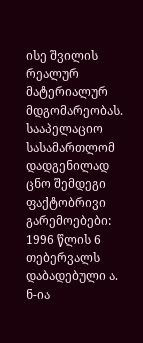ისე შვილის რეალურ მატერიალურ მდგომარეობას.
სააპელაციო სასამართლომ დადგენილად ცნო შემდეგი ფაქტობრივი გარემოებები: 1996 წლის 6 თებერვალს დაბადებული ა. ნ-ია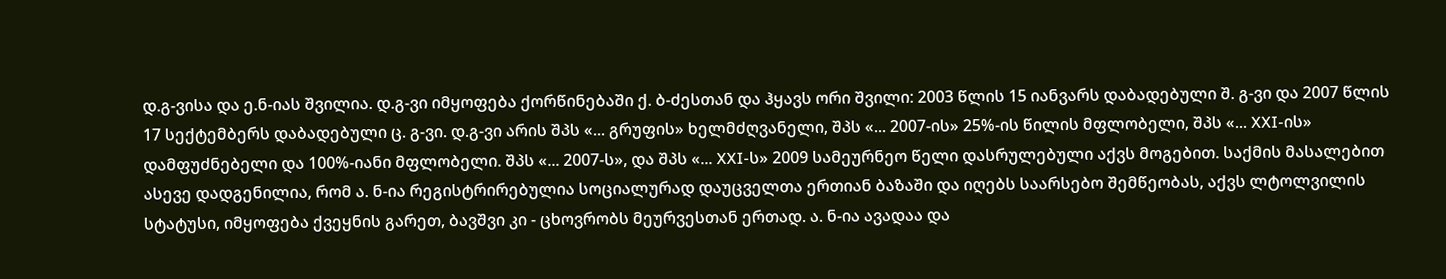დ.გ-ვისა და ე.ნ-იას შვილია. დ.გ-ვი იმყოფება ქორწინებაში ქ. ბ-ძესთან და ჰყავს ორი შვილი: 2003 წლის 15 იანვარს დაბადებული შ. გ-ვი და 2007 წლის 17 სექტემბერს დაბადებული ც. გ-ვი. დ.გ-ვი არის შპს «... გრუფის» ხელმძღვანელი, შპს «... 2007-ის» 25%-ის წილის მფლობელი, შპს «... XXI-ის» დამფუძნებელი და 100%-იანი მფლობელი. შპს «... 2007-ს», და შპს «... XXI-ს» 2009 სამეურნეო წელი დასრულებული აქვს მოგებით. საქმის მასალებით ასევე დადგენილია, რომ ა. ნ-ია რეგისტრირებულია სოციალურად დაუცველთა ერთიან ბაზაში და იღებს საარსებო შემწეობას, აქვს ლტოლვილის სტატუსი, იმყოფება ქვეყნის გარეთ, ბავშვი კი - ცხოვრობს მეურვესთან ერთად. ა. ნ-ია ავადაა და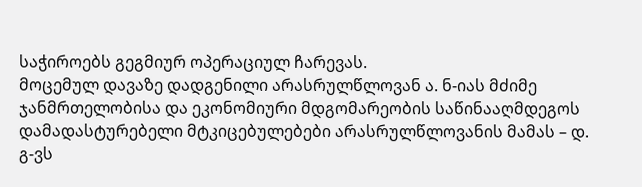საჭიროებს გეგმიურ ოპერაციულ ჩარევას.
მოცემულ დავაზე დადგენილი არასრულწლოვან ა. ნ-იას მძიმე ჯანმრთელობისა და ეკონომიური მდგომარეობის საწინააღმდეგოს დამადასტურებელი მტკიცებულებები არასრულწლოვანის მამას – დ. გ-ვს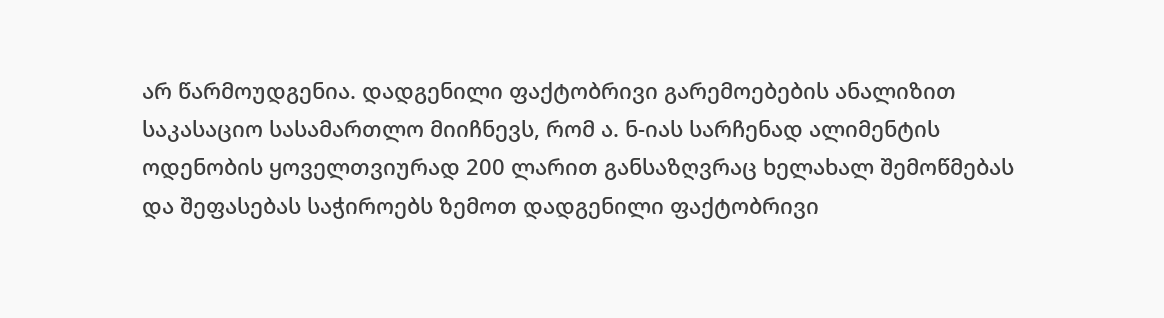არ წარმოუდგენია. დადგენილი ფაქტობრივი გარემოებების ანალიზით საკასაციო სასამართლო მიიჩნევს, რომ ა. ნ-იას სარჩენად ალიმენტის ოდენობის ყოველთვიურად 200 ლარით განსაზღვრაც ხელახალ შემოწმებას და შეფასებას საჭიროებს ზემოთ დადგენილი ფაქტობრივი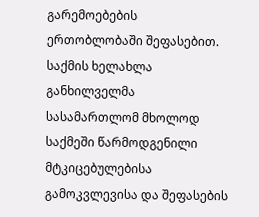გარემოებების ერთობლობაში შეფასებით.
საქმის ხელახლა განხილველმა სასამართლომ მხოლოდ საქმეში წარმოდგენილი მტკიცებულებისა გამოკვლევისა და შეფასების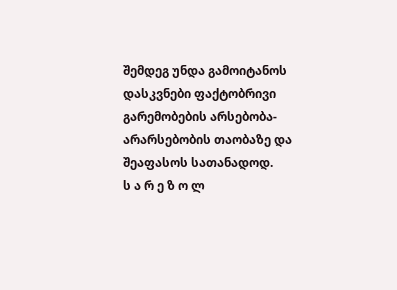შემდეგ უნდა გამოიტანოს დასკვნები ფაქტობრივი გარემობების არსებობა-არარსებობის თაობაზე და შეაფასოს სათანადოდ.
ს ა რ ე ზ ო ლ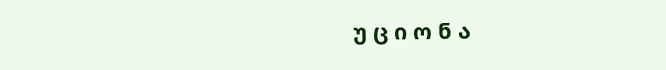უ ც ი ო ნ ა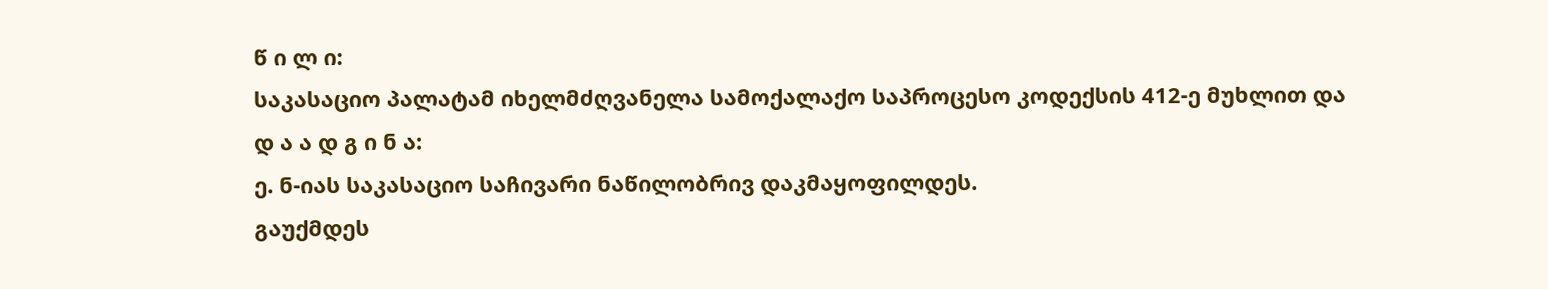წ ი ლ ი:
საკასაციო პალატამ იხელმძღვანელა სამოქალაქო საპროცესო კოდექსის 412-ე მუხლით და
დ ა ა დ გ ი ნ ა:
ე. ნ-იას საკასაციო საჩივარი ნაწილობრივ დაკმაყოფილდეს.
გაუქმდეს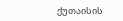ქუთაისის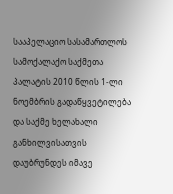სააპელაციო სასამართლოს სამოქალაქო საქმეთა პალატის 2010 წლის 1-ლი ნოემბრის გადაწყვეტილება და საქმე ხელახალი განხილვისათვის დაუბრუნდეს იმავე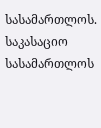სასამართლოს.
საკასაციო სასამართლოს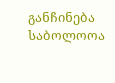განჩინება საბოლოოა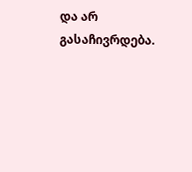და არ გასაჩივრდება.